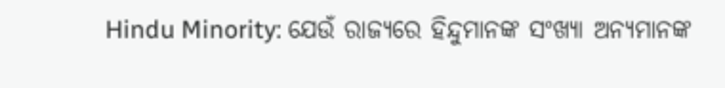Hindu Minority: ଯେଉଁ ରାଜ୍ୟରେ ହିନ୍ଦୁମାନଙ୍କ ସଂଖ୍ୟା ଅନ୍ୟମାନଙ୍କ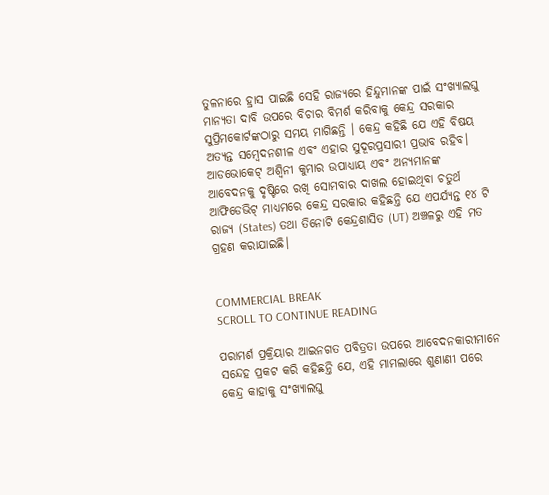ତୁଳନାରେ ହ୍ରାସ ପାଇଛି ସେହି ରାଜ୍ୟରେ ହିନ୍ଦୁମାନଙ୍କ ପାଇଁ ସଂଖ୍ୟାଲଘୁ ମାନ୍ୟତା ଦାବି ଉପରେ ବିଚାର ବିମର୍ଶ କରିବାକୁ କେନ୍ଦ୍ର ସରକାର ସୁପ୍ରିମକୋର୍ଟଙ୍କଠାରୁ ସମୟ ମାଗିଛନ୍ତି । କେନ୍ଦ୍ର କହିଛି ଯେ ଏହି ବିଷୟ ଅତ୍ୟନ୍ତ ସମ୍ବେଦନଶୀଳ ଏବଂ ଏହାର ସୁଦୂରପ୍ରସାରୀ ପ୍ରଭାବ ରହିବ। ଆଡଭୋକେଟ୍ ଅଶ୍ୱିନୀ କୁମାର ଉପାଧ୍ୟାୟ ଏବଂ ଅନ୍ୟମାନଙ୍କ ଆବେଦନକୁ ଦୃଷ୍ଟିରେ ରଖି ସୋମବାର ଦାଖଲ ହୋଇଥିବା ଚତୁର୍ଥ ଆଫିଡେଭିଟ୍ ମାଧ୍ୟମରେ କେନ୍ଦ୍ର ସରକାର କହିଛନ୍ତି ଯେ ଏପର୍ଯ୍ୟନ୍ତ ୧୪ ଟି ରାଜ୍ୟ (States) ତଥା ତିନୋଟି କେନ୍ଦ୍ରଶାସିତ (UT) ଅଞ୍ଚଳରୁ ଏହି ମତ ଗ୍ରହଣ କରାଯାଇଛି।


COMMERCIAL BREAK
SCROLL TO CONTINUE READING

ପରାମର୍ଶ ପ୍ରକ୍ରିୟାର ଆଇନଗତ ପବିତ୍ରତା ଉପରେ ଆବେଦନକାରୀମାନେ ସନ୍ଦେହ ପ୍ରକଟ କରି କହିଛନ୍ତି ଯେ, ଏହି ମାମଲାରେ ଶୁଣାଣୀ ପରେ କେନ୍ଦ୍ର କାହାକୁ ସଂଖ୍ୟାଲଘୁ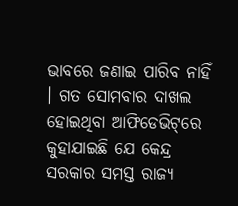ଭାବରେ ଜଣାଇ ପାରିବ ନାହିଁ । ଗତ ସୋମବାର ଦାଖଲ ହୋଇଥିବା ଆଫିଡେଭିଟ୍‌ରେ କୁହାଯାଇଛି ଯେ କେନ୍ଦ୍ର ସରକାର ସମସ୍ତ ରାଜ୍ୟ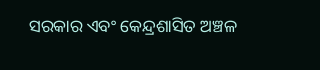ସରକାର ଏବଂ କେନ୍ଦ୍ରଶାସିତ ଅଞ୍ଚଳ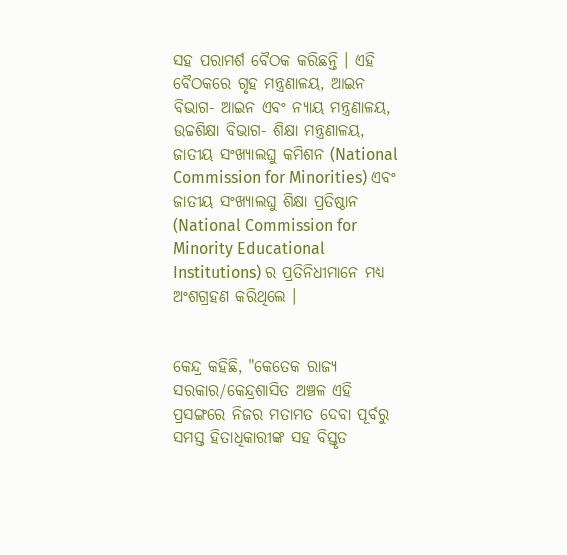ସହ ପରାମର୍ଶ ବୈଠକ କରିଛନ୍ତି । ଏହି ବୈଠକରେ ଗୃହ ମନ୍ତ୍ରଣାଳୟ, ଆଇନ ବିଭାଗ- ଆଇନ ଏବଂ ନ୍ୟାୟ ମନ୍ତ୍ରଣାଳୟ, ଉଚ୍ଚଶିକ୍ଷା ବିଭାଗ- ଶିକ୍ଷା ମନ୍ତ୍ରଣାଳୟ, ଜାତୀୟ ସଂଖ୍ୟାଲଘୁ କମିଶନ (National Commission for Minorities) ଏବଂ ଜାତୀୟ ସଂଖ୍ୟାଲଘୁ ଶିକ୍ଷା ପ୍ରତିଷ୍ଠାନ (National Commission for Minority Educational Institutions) ର ପ୍ରତିନିଧୀମାନେ ମଧ୍ୟ ଅଂଶଗ୍ରହଣ କରିଥିଲେ ।


କେନ୍ଦ୍ର କହିଛି, "କେତେକ ରାଜ୍ୟ ସରକାର/କେନ୍ଦ୍ରଶାସିତ ଅଞ୍ଚଳ ଏହି ପ୍ରସଙ୍ଗରେ ନିଜର ମତାମତ ଦେବା ପୂର୍ବରୁ ସମସ୍ତ ହିତାଧିକାରୀଙ୍କ ସହ ବିସ୍ତୃତ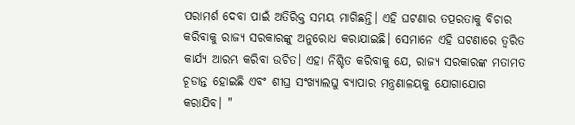ପରାମର୍ଶ ଦେବା ପାଇଁ ଅତିରିକ୍ତ ସମୟ ମାଗିଛନ୍ତି। ଏହି ଘଟଣାର ତତ୍ପରତାକୁ ବିଚାର କରିବାକୁ ରାଜ୍ୟ ସରକାରଙ୍କୁ ଅନୁରୋଧ କରାଯାଇଛି। ସେମାନେ ଏହି ଘଟଣାରେ ତ୍ୱରିତ କାର୍ଯ୍ୟ ଆରମ୍ଭ କରିବା ଉଚିତ। ଏହା ନିଶ୍ଚିତ କରିବାକୁ ଯେ, ରାଜ୍ୟ ସରକାରଙ୍କ ମତାମତ ଚୂଡାନ୍ତ ହୋଇଛି ଏବଂ ଶୀଘ୍ର ସଂଖ୍ୟାଲଘୁ ବ୍ୟାପାର ମନ୍ତ୍ରଣାଳୟକୁ ଯୋଗାଯୋଗ କରାଯିବ। "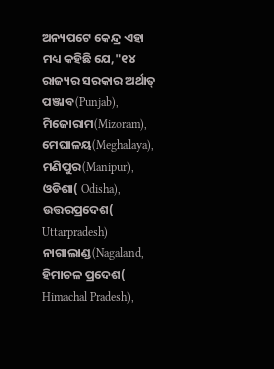ଅନ୍ୟପଟେ କେନ୍ଦ୍ର ଏହା ମଧ୍ୟ କହିଛି ଯେ,"୧୪ ରାଜ୍ୟର ସରକାର ଅର୍ଥାତ୍ ପଞ୍ଜାବ(Punjab), ମିଜୋରାମ(Mizoram), ମେଘାଳୟ(Meghalaya), ମଣିପୁର(Manipur), ଓଡିଶା( Odisha), ଉତ୍ତରପ୍ରଦେଶ( Uttarpradesh) ନାଗାଲାଣ୍ଡ(Nagaland, ହିମାଚଳ ପ୍ରଦେଶ( Himachal Pradesh),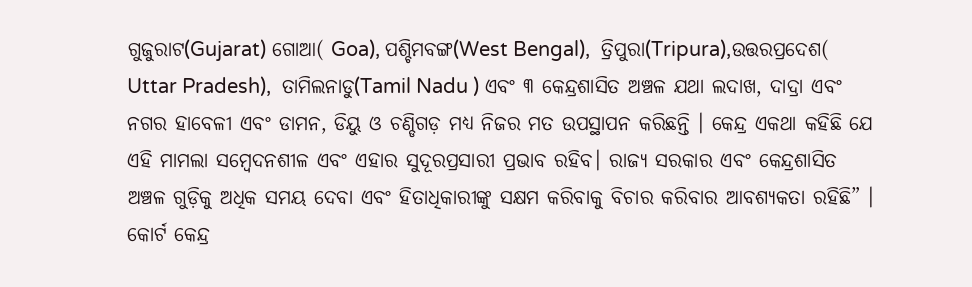ଗୁଜୁରାଟ(Gujarat) ଗୋଆ( Goa), ପଶ୍ଚିମବଙ୍ଗ(West Bengal),  ତ୍ରିପୁରା(Tripura),ଉତ୍ତରପ୍ରଦେଶ( Uttar Pradesh),  ତାମିଲନାଡୁ(Tamil Nadu ) ଏବଂ ୩ କେନ୍ଦ୍ରଶାସିତ ଅଞ୍ଚଳ ଯଥା ଲଦାଖ, ଦାଦ୍ରା ଏବଂ ନଗର ହାବେଳୀ ଏବଂ ଡାମନ, ଡିୟୁ ଓ ଚଣ୍ଡିଗଡ଼ ମଧ୍ୟ ନିଜର ମତ ଉପସ୍ଥାପନ କରିଛନ୍ତି । କେନ୍ଦ୍ର ଏକଥା କହିଛି ଯେ ଏହି ମାମଲା ସମ୍ବେଦନଶୀଳ ଏବଂ ଏହାର ସୁଦୂରପ୍ରସାରୀ ପ୍ରଭାବ ରହିବ। ରାଜ୍ୟ ସରକାର ଏବଂ କେନ୍ଦ୍ରଶାସିତ ଅଞ୍ଚଳ ଗୁଡ଼ିକୁ ଅଧିକ ସମୟ ଦେବା ଏବଂ ହିତାଧିକାରୀଙ୍କୁ ସକ୍ଷମ କରିବାକୁ ବିଚାର କରିବାର ଆବଶ୍ୟକତା ରହିଛି” । କୋର୍ଟ କେନ୍ଦ୍ର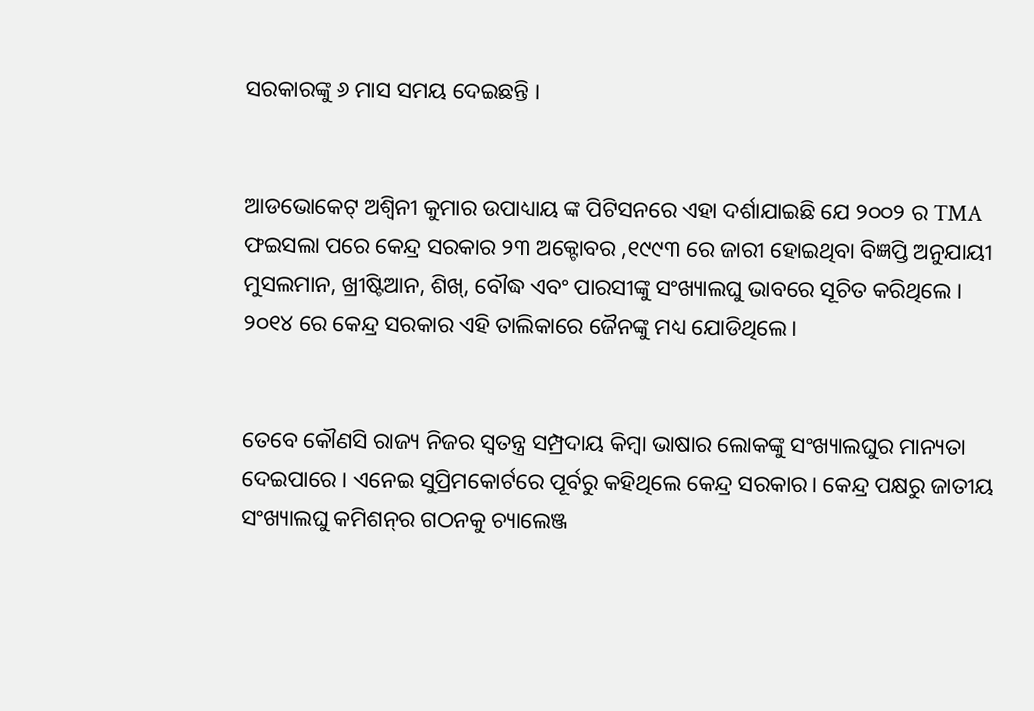ସରକାରଙ୍କୁ ୬ ମାସ ସମୟ ଦେଇଛନ୍ତି ।


ଆଡଭୋକେଟ୍ ଅଶ୍ୱିନୀ କୁମାର ଉପାଧ୍ୟାୟ ଙ୍କ ପିଟିସନରେ ଏହା ଦର୍ଶାଯାଇଛି ଯେ ୨୦୦୨ ର TMA ଫଇସଲା ପରେ କେନ୍ଦ୍ର ସରକାର ୨୩ ଅକ୍ଟୋବର ,୧୯୯୩ ରେ ଜାରୀ ହୋଇଥିବା ବିଜ୍ଞପ୍ତି ଅନୁଯାୟୀ ମୁସଲମାନ, ଖ୍ରୀଷ୍ଟିଆନ, ଶିଖ୍, ବୌଦ୍ଧ ଏବଂ ପାରସୀଙ୍କୁ ସଂଖ୍ୟାଲଘୁ ଭାବରେ ସୂଚିତ କରିଥିଲେ । ୨୦୧୪ ରେ କେନ୍ଦ୍ର ସରକାର ଏହି ତାଲିକାରେ ଜୈନଙ୍କୁ ମଧ୍ୟ ଯୋଡିଥିଲେ।


ତେବେ କୌଣସି ରାଜ୍ୟ ନିଜର ସ୍ବତନ୍ତ୍ର ସମ୍ପ୍ରଦାୟ କିମ୍ବା ଭାଷାର ଲୋକଙ୍କୁ ସଂଖ୍ୟାଲଘୁର ମାନ୍ୟତା ଦେଇପାରେ । ଏନେଇ ସୁପ୍ରିମକୋର୍ଟରେ ପୂର୍ବରୁ କହିଥିଲେ କେନ୍ଦ୍ର ସରକାର। କେନ୍ଦ୍ର ପକ୍ଷରୁ ଜାତୀୟ ସଂଖ୍ୟାଲଘୁ କମିଶନ୍‌ର ଗଠନକୁ ଚ୍ୟାଲେଞ୍ଜ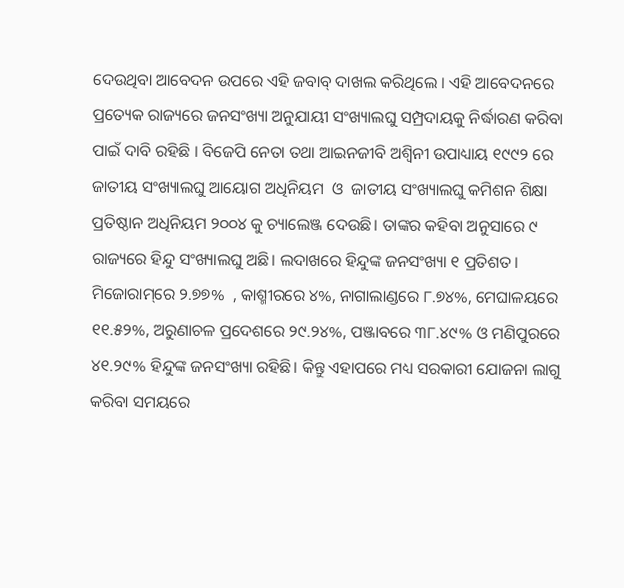ଦେଉଥିବା ଆବେଦନ ଉପରେ ଏହି ଜବାବ୍ ଦାଖଲ କରିଥିଲେ । ଏହି ଆବେଦନରେ ପ୍ରତ୍ୟେକ ରାଜ୍ୟରେ ଜନସଂଖ୍ୟା ଅନୁଯାୟୀ ସଂଖ୍ୟାଲଘୁ ସମ୍ପ୍ରଦାୟକୁ ନିର୍ଦ୍ଧାରଣ କରିବା ପାଇଁ ଦାବି ରହିଛି । ବିଜେପି ନେତା ତଥା ଆଇନଜୀବି ଅଶ୍ୱିନୀ ଉପାଧ୍ୟାୟ ୧୯୯୨ ରେ ଜାତୀୟ ସଂଖ୍ୟାଲଘୁ ଆୟୋଗ ଅଧିନିୟମ  ଓ  ଜାତୀୟ ସଂଖ୍ୟାଲଘୁ କମିଶନ ଶିକ୍ଷା ପ୍ରତିଷ୍ଠାନ ଅଧିନିୟମ ୨୦୦୪ କୁ ଚ୍ୟାଲେଞ୍ଜ ଦେଉଛି। ତାଙ୍କର କହିବା ଅନୁସାରେ ୯ ରାଜ୍ୟରେ ହିନ୍ଦୁ ସଂଖ୍ୟାଲଘୁ ଅଛି। ଲଦାଖରେ ହିନ୍ଦୁଙ୍କ ଜନସଂଖ୍ୟା ୧ ପ୍ରତିଶତ।  ମିଜୋରାମ୍‌ରେ ୨.୭୭%  , କାଶ୍ମୀରରେ ୪%, ନାଗାଲାଣ୍ଡରେ ୮.୭୪%, ମେଘାଳୟରେ ୧୧.୫୨%, ଅରୁଣାଚଳ ପ୍ରଦେଶରେ ୨୯.୨୪%, ପଞ୍ଜାବରେ ୩୮.୪୯% ଓ ମଣିପୁରରେ ୪୧.୨୯% ହିନ୍ଦୁଙ୍କ ଜନସଂଖ୍ୟା ରହିଛି। କିନ୍ତୁ ଏହାପରେ ମଧ୍ୟ ସରକାରୀ ଯୋଜନା ଲାଗୁ କରିବା ସମୟରେ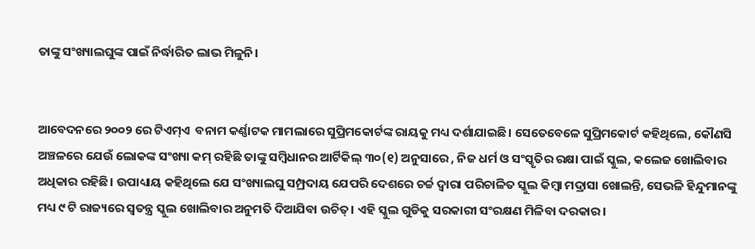ତାଙ୍କୁ ସଂଖ୍ୟାଲଘୁଙ୍କ ପାଇଁ ନିର୍ଦ୍ଧାରିତ ଲାଭ ମିଳୁନି।


ଆବେଦନରେ ୨୦୦୨ ରେ ଟିଏମ୍‌ଏ  ବନାମ କର୍ଣ୍ଣାଟକ ମାମଲାରେ ସୁପ୍ରିମକୋର୍ଟଙ୍କ ରାୟକୁ ମଧ୍ୟ ଦର୍ଶାଯାଇଛି। ସେତେବେଳେ ସୁପ୍ରିମକୋର୍ଟ କହିଥିଲେ, କୌଣସି ଅଞ୍ଚଳରେ ଯେଉଁ ଲୋକଙ୍କ ସଂଖ୍ୟା କମ୍ ରହିଛି ତାଙ୍କୁ ସମ୍ବିଧାନର ଆର୍ଟିକିଲ୍ ୩୦(୧) ଅନୁସାରେ , ନିଜ ଧର୍ମ ଓ ସଂସ୍କୃତିର ରକ୍ଷା ପାଇଁ ସ୍କୁଲ, କଲେଜ ଖୋଲିବାର ଅଧିକାର ରହିଛି। ଉପାଧ୍ୟାୟ କହିଥିଲେ ଯେ ସଂଖ୍ୟାଲଘୁ ସମ୍ପ୍ରଦାୟ ଯେପରି ଦେଶରେ ଚର୍ଚ୍ଚ ଦ୍ୱାରା ପରିଚାଳିତ ସ୍କୁଲ କିମ୍ବା ମଦ୍ରାସା ଖୋଲନ୍ତି, ସେଭଳି ହିନ୍ଦୁମାନଙ୍କୁ ମଧ୍ୟ ୯ ଟି ରାଜ୍ୟରେ ସ୍ବତନ୍ତ୍ର ସ୍କୁଲ ଖୋଲିବାର ଅନୁମତି ଦିଆଯିବା ଉଚିତ୍। ଏହି ସ୍କୁଲ ଗୁଡିକୁ ସରକାରୀ ସଂରକ୍ଷଣ ମିଳିବା ଦରକାର।